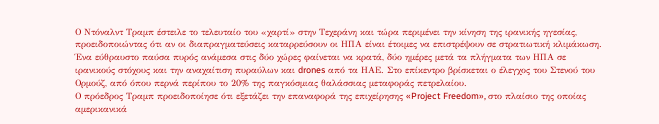Ο Ντόναλντ Τραμπ έστειλε το τελευταίο του «χαρτί» στην Τεχεράνη και τώρα περιμένει την κίνηση της ιρανικής ηγεσίας, προειδοποιώντας ότι αν οι διαπραγματεύσεις καταρρεύσουν οι ΗΠΑ είναι έτοιμες να επιστρέψουν σε στρατιωτική κλιμάκωση. Ένα εύθραυστο παύσα πυρός ανάμεσα στις δύο χώρες φαίνεται να κρατά, δύο ημέρες μετά τα πλήγματα των ΗΠΑ σε ιρανικούς στόχους και την αναχαίτιση πυραύλων και drones από τα ΗΑΕ. Στο επίκεντρο βρίσκεται ο έλεγχος του Στενού του Ορμούζ, από όπου περνά περίπου το 20% της παγκόσμιας θαλάσσιας μεταφοράς πετρελαίου.
Ο πρόεδρος Τραμπ προειδοποίησε ότι εξετάζει την επαναφορά της επιχείρησης «Project Freedom», στο πλαίσιο της οποίας αμερικανικά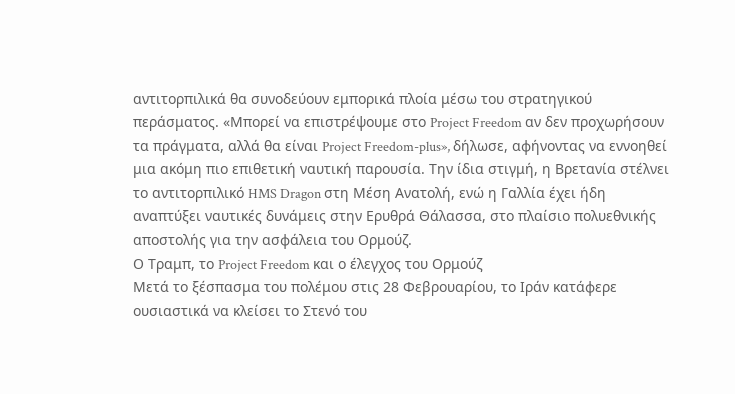αντιτορπιλικά θα συνοδεύουν εμπορικά πλοία μέσω του στρατηγικού περάσματος. «Μπορεί να επιστρέψουμε στο Project Freedom αν δεν προχωρήσουν τα πράγματα, αλλά θα είναι Project Freedom-plus», δήλωσε, αφήνοντας να εννοηθεί μια ακόμη πιο επιθετική ναυτική παρουσία. Την ίδια στιγμή, η Βρετανία στέλνει το αντιτορπιλικό HMS Dragon στη Μέση Ανατολή, ενώ η Γαλλία έχει ήδη αναπτύξει ναυτικές δυνάμεις στην Ερυθρά Θάλασσα, στο πλαίσιο πολυεθνικής αποστολής για την ασφάλεια του Ορμούζ.
Ο Τραμπ, το Project Freedom και ο έλεγχος του Ορμούζ
Μετά το ξέσπασμα του πολέμου στις 28 Φεβρουαρίου, το Ιράν κατάφερε ουσιαστικά να κλείσει το Στενό του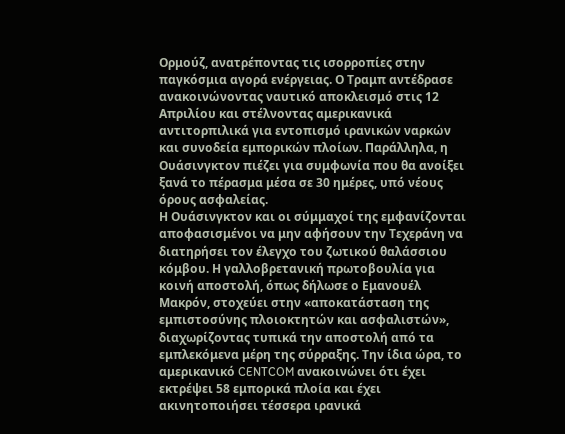Ορμούζ, ανατρέποντας τις ισορροπίες στην παγκόσμια αγορά ενέργειας. Ο Τραμπ αντέδρασε ανακοινώνοντας ναυτικό αποκλεισμό στις 12 Απριλίου και στέλνοντας αμερικανικά αντιτορπιλικά για εντοπισμό ιρανικών ναρκών και συνοδεία εμπορικών πλοίων. Παράλληλα, η Ουάσινγκτον πιέζει για συμφωνία που θα ανοίξει ξανά το πέρασμα μέσα σε 30 ημέρες, υπό νέους όρους ασφαλείας.
Η Ουάσινγκτον και οι σύμμαχοί της εμφανίζονται αποφασισμένοι να μην αφήσουν την Τεχεράνη να διατηρήσει τον έλεγχο του ζωτικού θαλάσσιου κόμβου. Η γαλλοβρετανική πρωτοβουλία για κοινή αποστολή, όπως δήλωσε ο Εμανουέλ Μακρόν, στοχεύει στην «αποκατάσταση της εμπιστοσύνης πλοιοκτητών και ασφαλιστών», διαχωρίζοντας τυπικά την αποστολή από τα εμπλεκόμενα μέρη της σύρραξης. Την ίδια ώρα, το αμερικανικό CENTCOM ανακοινώνει ότι έχει εκτρέψει 58 εμπορικά πλοία και έχει ακινητοποιήσει τέσσερα ιρανικά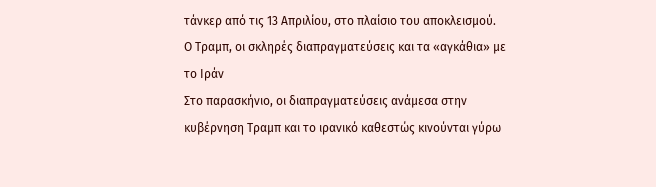τάνκερ από τις 13 Απριλίου, στο πλαίσιο του αποκλεισμού.
Ο Τραμπ, οι σκληρές διαπραγματεύσεις και τα «αγκάθια» με το Ιράν
Στο παρασκήνιο, οι διαπραγματεύσεις ανάμεσα στην κυβέρνηση Τραμπ και το ιρανικό καθεστώς κινούνται γύρω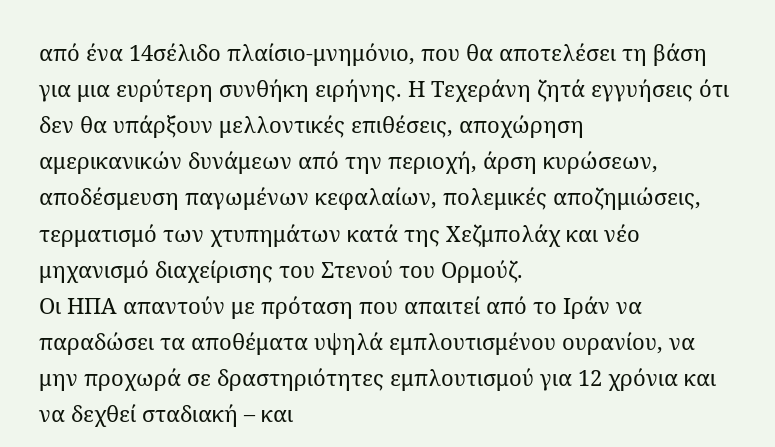από ένα 14σέλιδο πλαίσιο-μνημόνιο, που θα αποτελέσει τη βάση για μια ευρύτερη συνθήκη ειρήνης. Η Τεχεράνη ζητά εγγυήσεις ότι δεν θα υπάρξουν μελλοντικές επιθέσεις, αποχώρηση αμερικανικών δυνάμεων από την περιοχή, άρση κυρώσεων, αποδέσμευση παγωμένων κεφαλαίων, πολεμικές αποζημιώσεις, τερματισμό των χτυπημάτων κατά της Χεζμπολάχ και νέο μηχανισμό διαχείρισης του Στενού του Ορμούζ.
Οι ΗΠΑ απαντούν με πρόταση που απαιτεί από το Ιράν να παραδώσει τα αποθέματα υψηλά εμπλουτισμένου ουρανίου, να μην προχωρά σε δραστηριότητες εμπλουτισμού για 12 χρόνια και να δεχθεί σταδιακή – και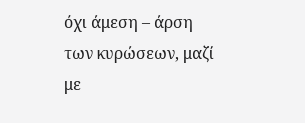όχι άμεση – άρση των κυρώσεων, μαζί με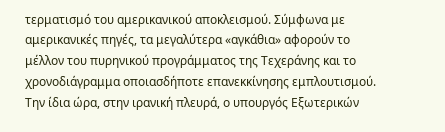τερματισμό του αμερικανικού αποκλεισμού. Σύμφωνα με αμερικανικές πηγές, τα μεγαλύτερα «αγκάθια» αφορούν το μέλλον του πυρηνικού προγράμματος της Τεχεράνης και το χρονοδιάγραμμα οποιασδήποτε επανεκκίνησης εμπλουτισμού. Την ίδια ώρα, στην ιρανική πλευρά, ο υπουργός Εξωτερικών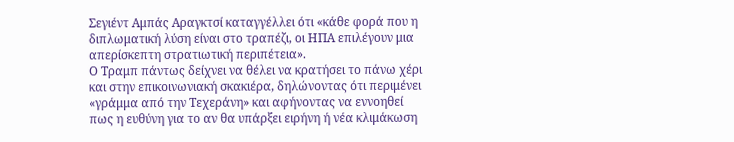Σεγιέντ Αμπάς Αραγκτσί καταγγέλλει ότι «κάθε φορά που η διπλωματική λύση είναι στο τραπέζι, οι ΗΠΑ επιλέγουν μια απερίσκεπτη στρατιωτική περιπέτεια».
Ο Τραμπ πάντως δείχνει να θέλει να κρατήσει το πάνω χέρι και στην επικοινωνιακή σκακιέρα, δηλώνοντας ότι περιμένει «γράμμα από την Τεχεράνη» και αφήνοντας να εννοηθεί πως η ευθύνη για το αν θα υπάρξει ειρήνη ή νέα κλιμάκωση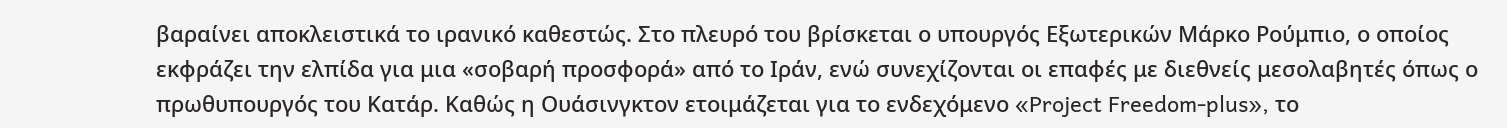βαραίνει αποκλειστικά το ιρανικό καθεστώς. Στο πλευρό του βρίσκεται ο υπουργός Εξωτερικών Μάρκο Ρούμπιο, ο οποίος εκφράζει την ελπίδα για μια «σοβαρή προσφορά» από το Ιράν, ενώ συνεχίζονται οι επαφές με διεθνείς μεσολαβητές όπως ο πρωθυπουργός του Κατάρ. Καθώς η Ουάσινγκτον ετοιμάζεται για το ενδεχόμενο «Project Freedom-plus», το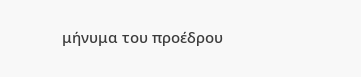μήνυμα του προέδρου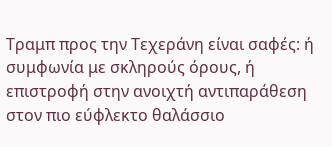Τραμπ προς την Τεχεράνη είναι σαφές: ή συμφωνία με σκληρούς όρους, ή επιστροφή στην ανοιχτή αντιπαράθεση στον πιο εύφλεκτο θαλάσσιο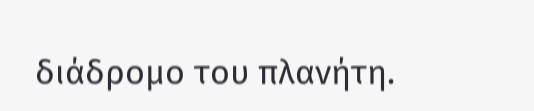διάδρομο του πλανήτη.